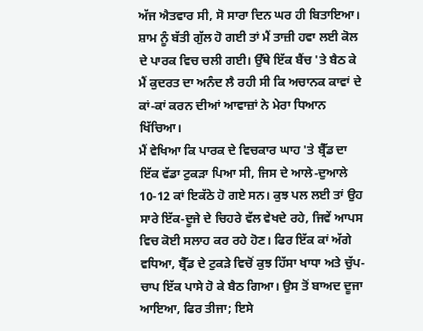ਅੱਜ ਐਤਵਾਰ ਸੀ, ਸੋ ਸਾਰਾ ਦਿਨ ਘਰ ਹੀ ਬਿਤਾਇਆ। ਸ਼ਾਮ ਨੂੰ ਬੱਤੀ ਗੁੱਲ ਹੋ ਗਈ ਤਾਂ ਮੈਂ ਤਾਜ਼ੀ ਹਵਾ ਲਈ ਕੋਲ ਦੇ ਪਾਰਕ ਵਿਚ ਚਲੀ ਗਈ। ਉੱਥੇ ਇੱਕ ਬੈਂਚ 'ਤੇ ਬੈਠ ਕੇ ਮੈਂ ਕੁਦਰਤ ਦਾ ਅਨੰਦ ਲੈ ਰਹੀ ਸੀ ਕਿ ਅਚਾਨਕ ਕਾਵਾਂ ਦੇ ਕਾਂ-ਕਾਂ ਕਰਨ ਦੀਆਂ ਆਵਾਜ਼ਾਂ ਨੇ ਮੇਰਾ ਧਿਆਨ ਖਿੱਚਿਆ।
ਮੈਂ ਵੇਖਿਆ ਕਿ ਪਾਰਕ ਦੇ ਵਿਚਕਾਰ ਘਾਹ 'ਤੇ ਬ੍ਰੈੱਡ ਦਾ ਇੱਕ ਵੱਡਾ ਟੁਕੜਾ ਪਿਆ ਸੀ, ਜਿਸ ਦੇ ਆਲੇ-ਦੁਆਲੇ 10-12 ਕਾਂ ਇਕੱਠੇ ਹੋ ਗਏ ਸਨ। ਕੁਝ ਪਲ ਲਈ ਤਾਂ ਉਹ ਸਾਰੇ ਇੱਕ-ਦੂਜੇ ਦੇ ਚਿਹਰੇ ਵੱਲ ਵੇਖਦੇ ਰਹੇ, ਜਿਵੇਂ ਆਪਸ ਵਿਚ ਕੋਈ ਸਲਾਹ ਕਰ ਰਹੇ ਹੋਣ। ਫਿਰ ਇੱਕ ਕਾਂ ਅੱਗੇ ਵਧਿਆ, ਬ੍ਰੈੱਡ ਦੇ ਟੁਕੜੇ ਵਿਚੋਂ ਕੁਝ ਹਿੱਸਾ ਖਾਧਾ ਅਤੇ ਚੁੱਪ-ਚਾਪ ਇੱਕ ਪਾਸੇ ਹੋ ਕੇ ਬੈਠ ਗਿਆ। ਉਸ ਤੋਂ ਬਾਅਦ ਦੂਜਾ ਆਇਆ, ਫਿਰ ਤੀਜਾ; ਇਸੇ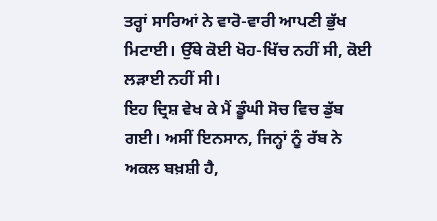ਤਰ੍ਹਾਂ ਸਾਰਿਆਂ ਨੇ ਵਾਰੋ-ਵਾਰੀ ਆਪਣੀ ਭੁੱਖ ਮਿਟਾਈ। ਉੱਥੇ ਕੋਈ ਖੋਹ-ਖਿੱਚ ਨਹੀਂ ਸੀ, ਕੋਈ ਲੜਾਈ ਨਹੀਂ ਸੀ।
ਇਹ ਦ੍ਰਿਸ਼ ਵੇਖ ਕੇ ਮੈਂ ਡੂੰਘੀ ਸੋਚ ਵਿਚ ਡੁੱਬ ਗਈ। ਅਸੀਂ ਇਨਸਾਨ, ਜਿਨ੍ਹਾਂ ਨੂੰ ਰੱਬ ਨੇ ਅਕਲ ਬਖ਼ਸ਼ੀ ਹੈ,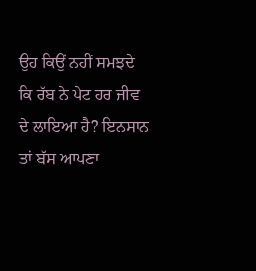ਉਹ ਕਿਉਂ ਨਹੀਂ ਸਮਝਦੇ ਕਿ ਰੱਬ ਨੇ ਪੇਟ ਹਰ ਜੀਵ ਦੇ ਲਾਇਆ ਹੈ? ਇਨਸਾਨ ਤਾਂ ਬੱਸ ਆਪਣਾ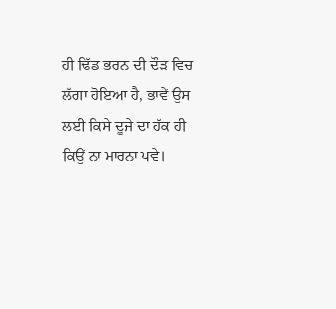ਹੀ ਢਿੱਡ ਭਰਨ ਦੀ ਦੌੜ ਵਿਚ ਲੱਗਾ ਹੋਇਆ ਹੈ, ਭਾਵੇਂ ਉਸ ਲਈ ਕਿਸੇ ਦੂਜੇ ਦਾ ਹੱਕ ਹੀ ਕਿਉਂ ਨਾ ਮਾਰਨਾ ਪਵੇ।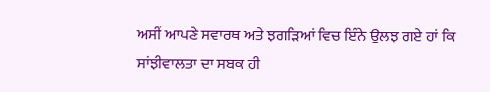ਅਸੀਂ ਆਪਣੇ ਸਵਾਰਥ ਅਤੇ ਝਗੜਿਆਂ ਵਿਚ ਇੰਨੇ ਉਲਝ ਗਏ ਹਾਂ ਕਿ ਸਾਂਝੀਵਾਲਤਾ ਦਾ ਸਬਕ ਹੀ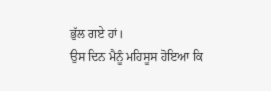ਭੁੱਲ ਗਏ ਹਾਂ।
ਉਸ ਦਿਨ ਮੈਨੂੰ ਮਹਿਸੂਸ ਹੋਇਆ ਕਿ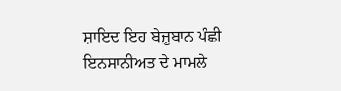ਸ਼ਾਇਦ ਇਹ ਬੇਜ਼ੁਬਾਨ ਪੰਛੀ ਇਨਸਾਨੀਅਤ ਦੇ ਮਾਮਲੇ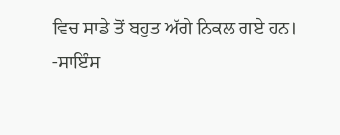ਵਿਚ ਸਾਡੇ ਤੋਂ ਬਹੁਤ ਅੱਗੇ ਨਿਕਲ ਗਏ ਹਨ।
-ਸਾਇੰਸ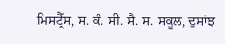ਮਿਸਟ੍ਰੈੱਸ, ਸ. ਕੰ. ਸੀ. ਸੈ. ਸ. ਸਕੂਲ, ਦੁਸਾਂਝ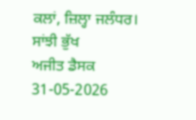ਕਲਾਂ, ਜ਼ਿਲ੍ਹਾ ਜਲੰਧਰ।
ਸਾਂਝੀ ਭੁੱਖ
ਅਜੀਤ ਡੈਸਕ
31-05-2026